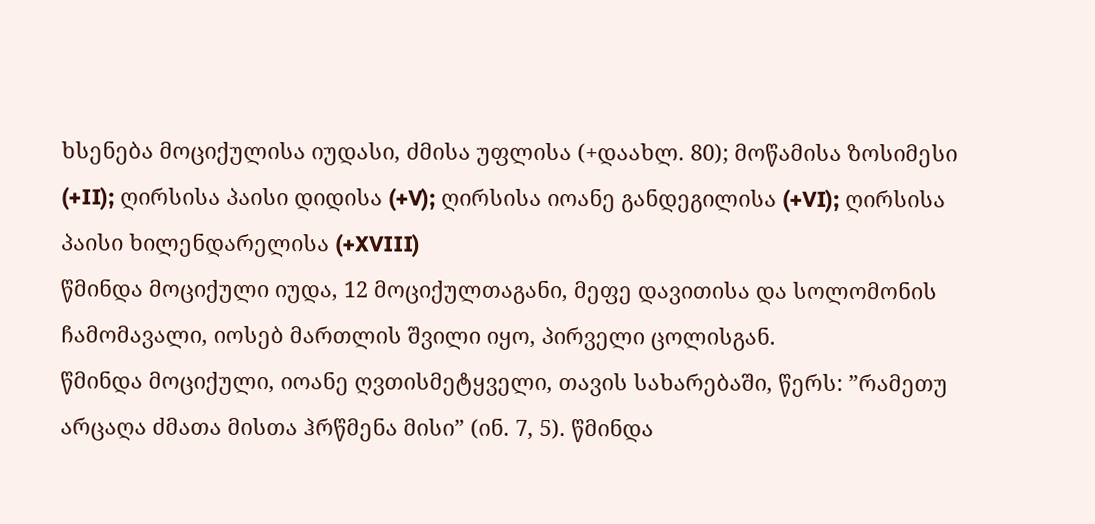ხსენება მოციქულისა იუდასი, ძმისა უფლისა (+დაახლ. 80); მოწამისა ზოსიმესი (+II); ღირსისა პაისი დიდისა (+V); ღირსისა იოანე განდეგილისა (+VI); ღირსისა პაისი ხილენდარელისა (+XVIII)
წმინდა მოციქული იუდა, 12 მოციქულთაგანი, მეფე დავითისა და სოლომონის ჩამომავალი, იოსებ მართლის შვილი იყო, პირველი ცოლისგან.
წმინდა მოციქული, იოანე ღვთისმეტყველი, თავის სახარებაში, წერს: ”რამეთუ არცაღა ძმათა მისთა ჰრწმენა მისი” (ინ. 7, 5). წმინდა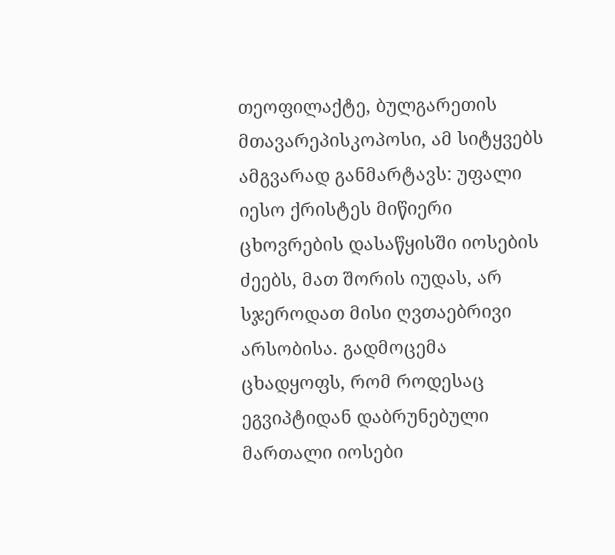თეოფილაქტე, ბულგარეთის მთავარეპისკოპოსი, ამ სიტყვებს ამგვარად განმარტავს: უფალი იესო ქრისტეს მიწიერი ცხოვრების დასაწყისში იოსების ძეებს, მათ შორის იუდას, არ სჯეროდათ მისი ღვთაებრივი არსობისა. გადმოცემა ცხადყოფს, რომ როდესაც ეგვიპტიდან დაბრუნებული მართალი იოსები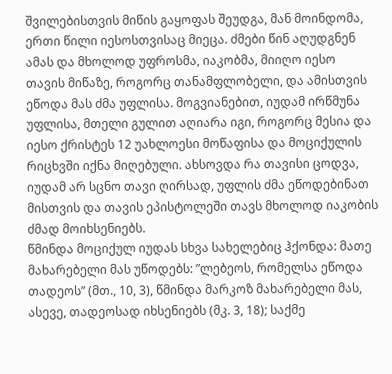შვილებისთვის მიწის გაყოფას შეუდგა, მან მოინდომა, ერთი წილი იესოსთვისაც მიეცა. ძმები წინ აღუდგნენ ამას და მხოლოდ უფროსმა, იაკობმა, მიიღო იესო თავის მიწაზე, როგორც თანამფლობელი, და ამისთვის ეწოდა მას ძმა უფლისა. მოგვიანებით, იუდამ ირწმუნა უფლისა, მთელი გულით აღიარა იგი, როგორც მესია და იესო ქრისტეს 12 უახლოესი მოწაფისა და მოციქულის რიცხვში იქნა მიღებული. ახსოვდა რა თავისი ცოდვა, იუდამ არ სცნო თავი ღირსად, უფლის ძმა ეწოდებინათ მისთვის და თავის ეპისტოლეში თავს მხოლოდ იაკობის ძმად მოიხსენიებს.
წმინდა მოციქულ იუდას სხვა სახელებიც ჰქონდა: მათე მახარებელი მას უწოდებს: ”ლებეოს, რომელსა ეწოდა თადეოს” (მთ., 10, 3), წმინდა მარკოზ მახარებელი მას, ასევე, თადეოსად იხსენიებს (მკ. 3, 18); საქმე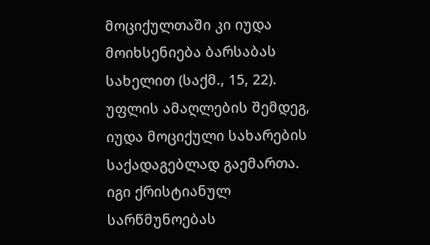მოციქულთაში კი იუდა მოიხსენიება ბარსაბას სახელით (საქმ., 15, 22).
უფლის ამაღლების შემდეგ, იუდა მოციქული სახარების საქადაგებლად გაემართა. იგი ქრისტიანულ სარწმუნოებას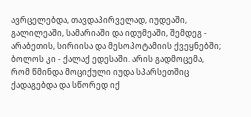ავრცელებდა, თავდაპირველად, იუდეაში, გალილეაში, სამარიაში და იდუმეაში, შემდეგ - არაბეთის, სირიისა და მესოპოტამიის ქვეყნებში; ბოლოს კი - ქალაქ ედესაში. არის გადმოცემა, რომ წმინდა მოციქული იუდა სპარსეთშიც ქადაგებდა და სწორედ იქ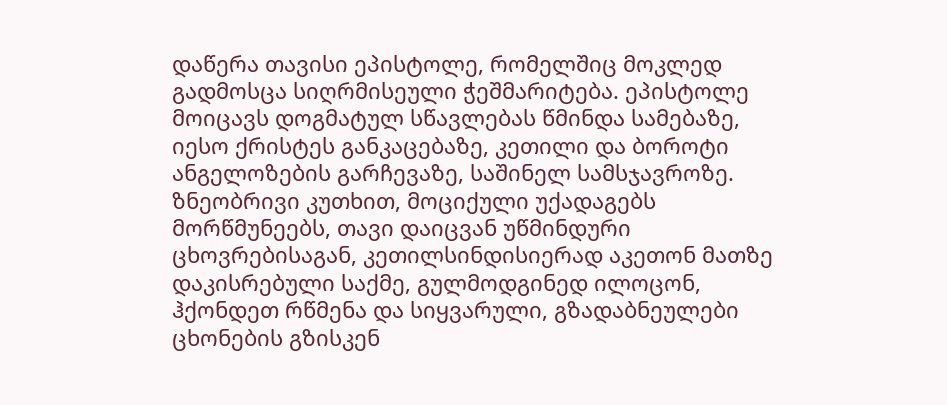დაწერა თავისი ეპისტოლე, რომელშიც მოკლედ გადმოსცა სიღრმისეული ჭეშმარიტება. ეპისტოლე მოიცავს დოგმატულ სწავლებას წმინდა სამებაზე, იესო ქრისტეს განკაცებაზე, კეთილი და ბოროტი ანგელოზების გარჩევაზე, საშინელ სამსჯავროზე. ზნეობრივი კუთხით, მოციქული უქადაგებს მორწმუნეებს, თავი დაიცვან უწმინდური ცხოვრებისაგან, კეთილსინდისიერად აკეთონ მათზე დაკისრებული საქმე, გულმოდგინედ ილოცონ, ჰქონდეთ რწმენა და სიყვარული, გზადაბნეულები ცხონების გზისკენ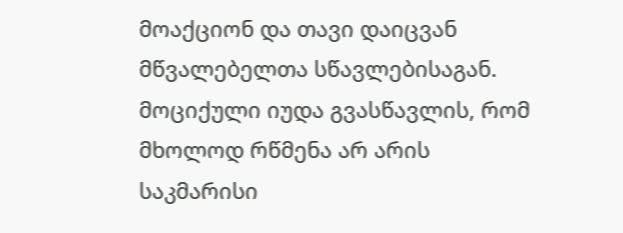მოაქციონ და თავი დაიცვან მწვალებელთა სწავლებისაგან. მოციქული იუდა გვასწავლის, რომ მხოლოდ რწმენა არ არის საკმარისი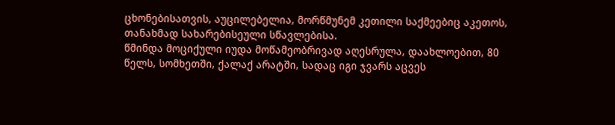ცხონებისათვის, აუცილებელია, მორწმუნემ კეთილი საქმეებიც აკეთოს, თანახმად სახარებისეული სწავლებისა.
წმინდა მოციქული იუდა მოწამეობრივად აღესრულა, დაახლოებით, 80 წელს, სომხეთში, ქალაქ არატში, სადაც იგი ჯვარს აცვეს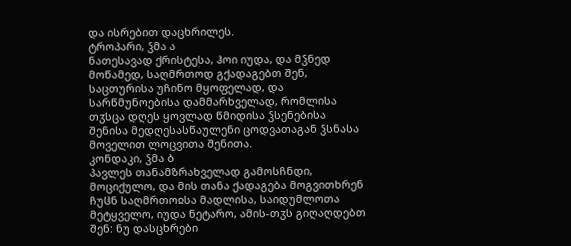და ისრებით დაცხრილეს.
ტროპარი, ჴმა ა
ნათესავად ქრისტესა, ჰოი იუდა, და მჴნედ მოწამედ, საღმრთოდ გქადაგებთ შენ, საცთურისა უჩინო მყოფელად, და სარწმუნოებისა დამმარხველად, რომლისა თჳსცა დღეს ყოვლად წმიდისა ჴსენებისა შენისა მედღესასწაულენი ცოდვათაგან ჴსნასა მოველით ლოცვითა შენითა.
კონდაკი, ჴმა ბ
პავლეს თანამზრახველად გამოსჩნდი, მოციქულო, და მის თანა ქადაგება მოგვითხრენ ჩუჱნ საღმრთოჲსა მადლისა, საიდუმლოთა მეტყველო, იუდა ნეტარო, ამის-თჳს გიღაღდებთ შენ: ნუ დასცხრები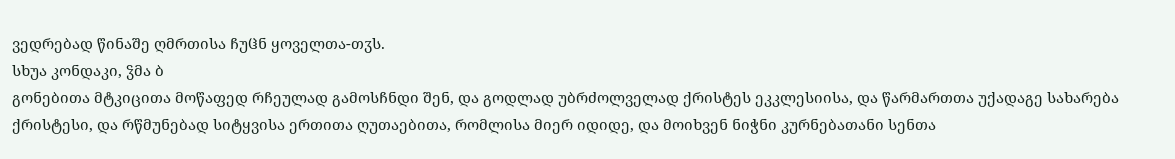ვედრებად წინაშე ღმრთისა ჩუჱნ ყოველთა-თჳს.
სხუა კონდაკი, ჴმა ბ
გონებითა მტკიცითა მოწაფედ რჩეულად გამოსჩნდი შენ, და გოდლად უბრძოლველად ქრისტეს ეკკლესიისა, და წარმართთა უქადაგე სახარება ქრისტესი, და რწმუნებად სიტყვისა ერთითა ღუთაებითა, რომლისა მიერ იდიდე, და მოიხვენ ნიჭნი კურნებათანი სენთა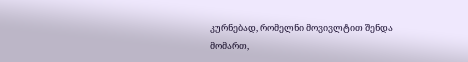კურნებად, რომელნი მოვივლტით შენდა მომართ,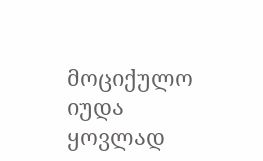მოციქულო იუდა ყოვლად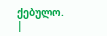ქებულო. |